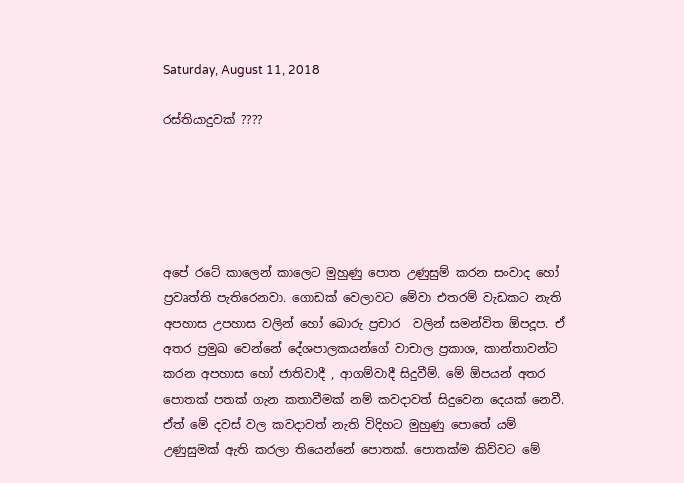Saturday, August 11, 2018

රස්තියාදුවක් ????





අපේ රටේ කාලෙන් කාලෙට මුහුණු පොත උණුසුම් කරන සංවාද හෝ ප්‍රවෘත්ති පැතිරෙනවා. ගොඩක් වෙලාවට මේවා එතරම් වැඩකට නැති අපහාස උපහාස වලින් හෝ බොරු ප්‍රචාර  වලින් සමන්විත ඕපදූප. ඒ අතර ප්‍රමුඛ වෙන්නේ දේශපාලකයන්ගේ වාචාල ප්‍රකාශ, කාන්තාවන්ට කරන අපහාස හෝ ජාතිවාදී , ආගම්වාදී සිදුවීම්. මේ ඕපයන් අතර පොතක් පතක් ගැන කතාවීමක් නම් කවදාවත් සිදුවෙන දෙයක් නෙවී. ඒත් මේ දවස් වල කවදාවත් නැති විදිහට මුහුණු පොතේ යම් උණුසුමක් ඇති කරලා තියෙන්නේ පොතක්. පොතක්ම කිව්වට මේ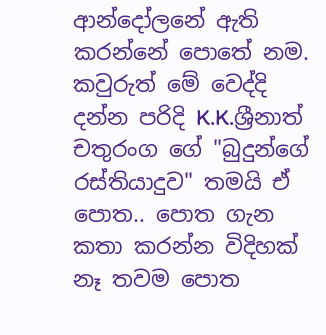ආන්දෝලනේ ඇති කරන්නේ පොතේ නම. කවුරුත් මේ වෙද්දි දන්න පරිදි K.K.ශ්‍රීනාත් චතුරංග ගේ "බුදුන්ගේ රස්තියාදුව" තමයි ඒ පොත.. පොත ගැන කතා කරන්න විදිහක් නෑ තවම පොත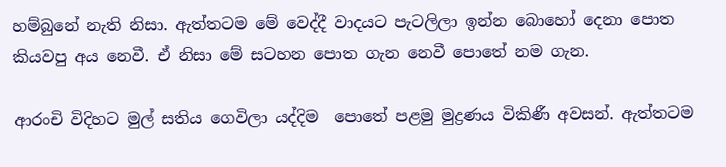හම්බුනේ නැති නිසා. ඇත්තටම මේ වෙද්දී වාදයට පැටලිලා ඉන්න බොහෝ දෙනා පොත කියවපු අය නෙවී. ඒ නිසා මේ සටහන පොත ගැන නෙවී පොතේ නම ගැන.

ආරංචි විදිහට මුල් සතිය ගෙවිලා යද්දිම  පොතේ පළමු මුද්‍රණය විකිණී අවසන්. ඇත්තටම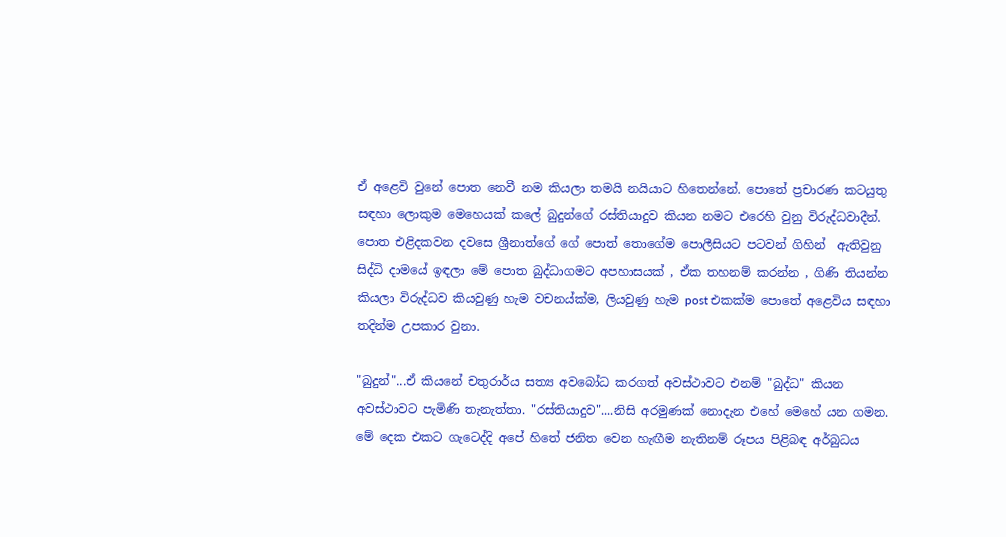ඒ අළෙවි වුනේ පොත නෙවී නම කියලා තමයි නයියාට හිතෙන්නේ. පොතේ ප්‍රචාරණ කටයුතු සඳහා ලොකුම මෙහෙයක් කලේ බුදුන්ගේ රස්තියාදුව කියන නමට එරෙහි වුනු විරුද්ධවාදීන්. පොත එළිදකවන දවසෙ ශ්‍රීනාත්ගේ ගේ පොත් තොගේම පොලීසියට පටවන් ගිහින්  ඇතිවුනු සිද්ධි දාමයේ ඉඳලා මේ පොත බුද්ධාගමට අපහාසයක් , ඒක තහනම් කරන්න , ගිණි තියන්න කියලා විරුද්ධව කියවුණු හැම වචනය්ක්ම, ලියවුණු හැම post එකක්ම පොතේ අළෙවිය සඳහා තදින්ම උපකාර වුනා.

"බුදුන්"...ඒ කියනේ චතුරාර්ය සත්‍ය අවබෝධ කරගත් අවස්ථාවට එනම් "බුද්ධ" කියන අවස්ථාවට පැමිණි තැනැත්තා. "රස්තියාදුව"....නිසි අරමුණක් නොදැන එහේ මෙහේ යන ගමන. මේ දෙක එකට ගැටෙද්දි අපේ හිතේ ජනිත වෙන හැඟීම නැතිනම් රූපය පිළිබඳ අර්බුධය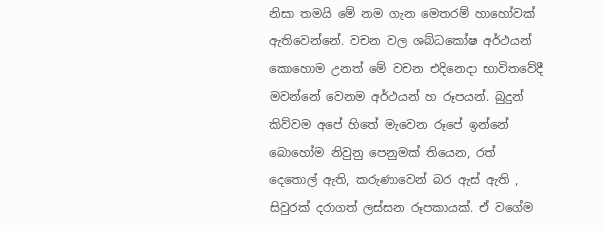නිසා තමයි මේ නම ගැන මෙතරම් හාහෝවක් ඇතිවෙන්නේ. වචන වල ශබ්ධකෝෂ අර්ථයන් කොහොම උනත් මේ වචන එදිනෙදා භාවිතවේදී මවන්නේ වෙනම අර්ථයන් හ රූපයන්. බුදුන් කිව්වම අපේ හිතේ මැවෙන රූපේ ඉන්නේ බොහෝම නිවුනු පෙනුමක් තියෙන, රත් දෙතොල් ඇති, කරුණාවෙන් බර ඇස් ඇති , සිවුරක් දරාගත් ලස්සන රූපකායක්. ඒ වගේම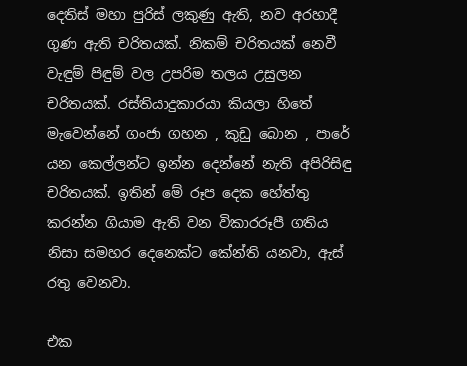දෙතිස් මහා පුරිස් ලකුණු ඇති, නව අරහාදී ගුණ ඇති චරිතයක්. නිකම් චරිතයක් නෙවී වැඳුම් පිඳුම් වල උපරිම තලය උසුලන චරිතයක්. රස්තියාදුකාරයා කියලා හිතේ මැවෙන්නේ ගංජා ගහන , කුඩු බොන , පාරේ යන කෙල්ලන්ට ඉන්න දෙන්නේ නැති අපිරිසිඳු චරිතයක්. ඉතින් මේ රූප දෙක හේත්තු කරන්න ගියාම ඇති වන විකාරරූපී ගතිය නිසා සමහර දෙනෙක්ට කේන්ති යනවා, ඇස් රතු වෙනවා.

එක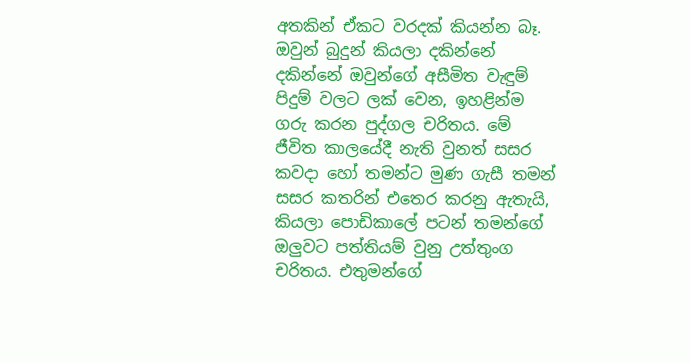අතකින් ඒකට වරදක් කියන්න බෑ. ඔවුන් බුදුන් කියලා දකින්නේ දකින්නේ ඔවුන්ගේ අසීමිත වැඳුම් පිදුම් වලට ලක් වෙන, ඉහළින්ම ගරු කරන පුද්ගල චරිතය. මේ ජීවිත කාලයේදී නැති වුනත් සසර කවදා හෝ තමන්ට මුණ ගැසී තමන් සසර කතරින් එතෙර කරනු ඇතැයි, කියලා පොඩිකාලේ පටන් තමන්ගේ ඔලුවට පත්තියම් වුනු උත්තුංග චරිතය. එතුමන්ගේ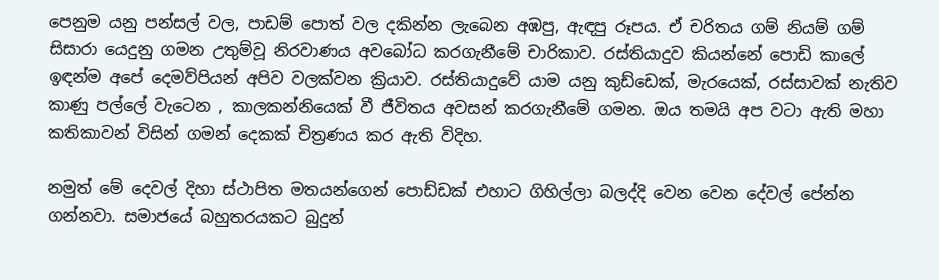පෙනුම යනු පන්සල් වල, පාඩම් පොත් වල දකින්න ලැබෙන අඹපු, ඇඳපු රූපය. ඒ චරිතය ගම් නියම් ගම් සිසාරා යෙදුනු ගමන උතුම්වූ නිරවාණය අවබෝධ කරගැනීමේ චාරිකාව. රස්තියාදුව කියන්නේ පොඩි කාලේ ඉඳන්ම අපේ දෙමව්පියන් අපිව වලක්වන ක්‍රියාව. රස්තියාදුවේ යාම යනු කුඩ්ඩෙක්, මැරයෙක්, රස්සාවක් නැතිව කාණු පල්ලේ වැටෙන , කාලකන්නියෙක් වී ජීවිතය අවසන් කරගැනීමේ ගමන. ඔය තමයි අප වටා ඇති මහා කතිකාවන් විසින් ගමන් දෙකක් චිත්‍රණය කර ඇති විදිහ.

නමුත් මේ දෙවල් දිහා ස්ථාපිත මතයන්ගෙන් පොඩ්ඩක් එහාට ගිහිල්ලා බලද්දි වෙන වෙන දේවල් පේන්න ගන්නවා. සමාජයේ බහුතරයකට බුදුන්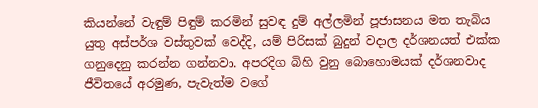කියන්නේ වැඳුම් පිඳුම් කරමින් සුවඳ දුම් අල්ලමින් පූජාසනය මත තැබිය යුතු අස්පර්ශ වස්තුවක් වෙද්දි, යම් පිරිසක් බුදුන් වදාල දර්ශනයත් එක්ක ගනුදෙනු කරන්න ගන්නවා. අපරදිග බිහි වුනු බොහොමයක් දර්ශනවාද ජීවිතයේ අරමුණ, පැවැත්ම වගේ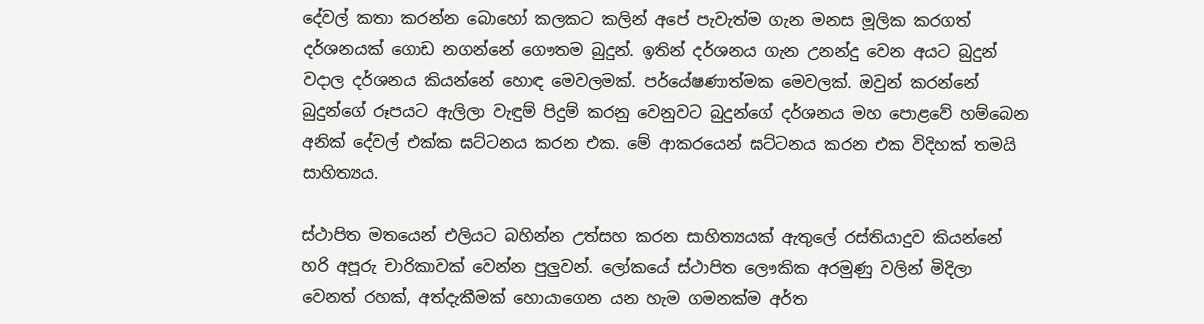දේවල් කතා කරන්න බොහෝ කලකට කලින් අපේ පැවැත්ම ගැන මනස මූලික කරගත් දර්ශනයක් ගොඩ නගන්නේ ගෞතම බුදුන්. ඉතින් දර්ශනය ගැන උනන්දු වෙන අයට බුදුන් වදාල දර්ශනය කියන්නේ හොඳ මෙවලමක්. පර්යේෂණාත්මක මෙවලක්. ඔවුන් කරන්නේ බුදුන්ගේ රූපයට ඇලිලා වැඳුම් පිදුම් කරනු වෙනුවට බුදුන්ගේ දර්ශනය මහ පොළවේ හම්බෙන අනික් දේවල් එක්ක ඝට්ටනය කරන එක. මේ ආකරයෙන් ඝට්ටනය කරන එක විදිහක් තමයි සාහිත්‍යය.

ස්ථාපිත මතයෙන් එලියට බහින්න උත්සහ කරන සාහිත්‍යයක් ඇතුලේ රස්තියාදුව කියන්නේ හරි අපූරු චාරිකාවක් වෙන්න පුලුවන්. ලෝකයේ ස්ථාපිත ලෞකික අරමුණු වලින් මිදිලා වෙනත් රහක්, අත්දැකීමක් හොයාගෙන යන හැම ගමනක්ම අර්ත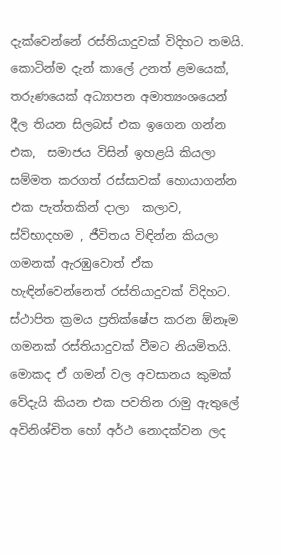දැක්වෙන්නේ රස්තියාදුවක් විදිහට තමයි. කොටින්ම දැන් කාලේ උනත් ළමයෙක්, තරුණයෙක් අධ්‍යාපන අමාත්‍යංශයෙන් දීල තියන සිලබස් එක ඉගෙන ගන්න එක,  සමාජය විසින් ඉහළයි කියලා සම්මත කරගත් රස්සාවක් හොයාගන්න එක පැත්තකින් දාලා  කලාව, ස්ව්භාදහම , ජීවිතය විඳින්න කියලා ගමනක් ඇරඹුවොත් ඒක හැඳින්වෙන්නෙත් රස්තියාදුවක් විදිහට. ස්ථාපිත ක්‍රමය ප්‍රතික්ෂේප කරන ඕනෑම ගමනක් රස්තියාදුවක් වීමට නියමිතයි. මොකද ඒ ගමන් වල අවසානය කුමක් වේදැයි කියන එක පවතින රාමු ඇතුලේ අවිනිශ්චිත හෝ අර්ථ නොදක්වන ලද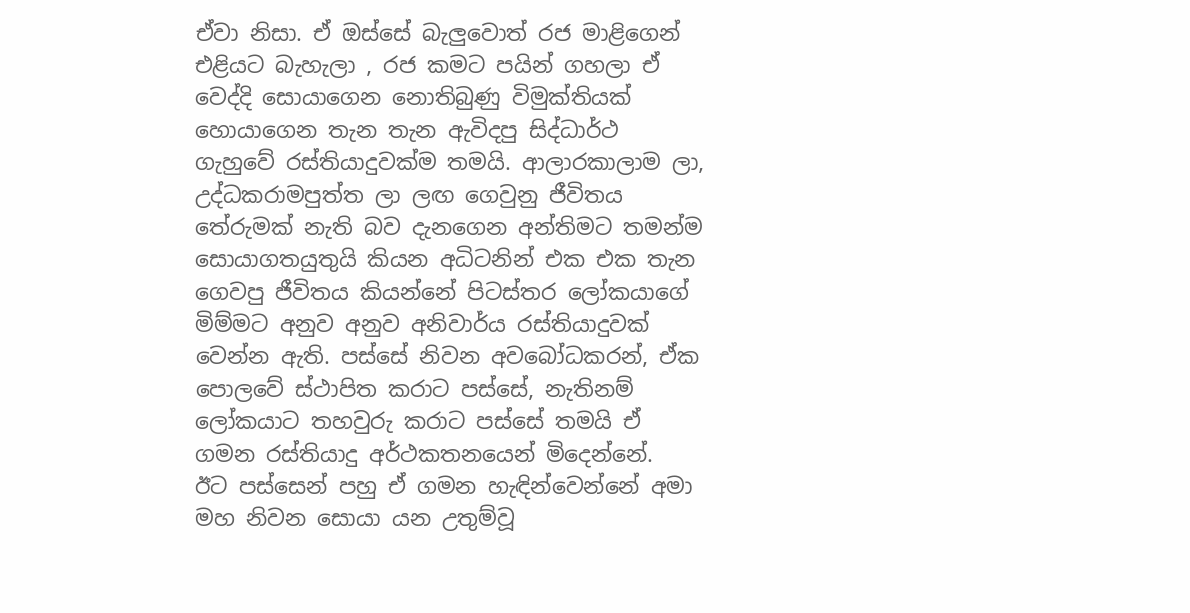ඒවා නිසා. ඒ ඔස්සේ බැලුවොත් රජ මාළිගෙන් එළියට බැහැලා , රජ කමට පයින් ගහලා ඒ වෙද්දි සොයාගෙන නොතිබුණු විමුක්තියක් හොයාගෙන තැන තැන ඇවිදපු සිද්ධාර්ථ ගැහුවේ රස්තියාදුවක්ම තමයි. ආලාරකාලාම ලා, උද්ධකරාමපුත්ත ලා ලඟ ගෙවුනු ජීවිතය තේරුමක් නැති බව දැනගෙන අන්තිමට තමන්ම සොයාගතයුතුයි කියන අධිටනින් එක එක තැන ගෙවපු ජීවිතය කියන්නේ පිටස්තර ලෝකයාගේ මිම්මට අනුව අනුව අනිවාර්ය රස්තියාදුවක් වෙන්න ඇති. පස්සේ නිවන අවබෝධකරන්, ඒක පොලවේ ස්ථාපිත කරාට පස්සේ, නැතිනම් ලෝකයාට තහවුරු කරාට පස්සේ තමයි ඒ ගමන රස්තියාදු අර්ථකතනයෙන් මිදෙන්නේ.  ඊට පස්සෙන් පහු ඒ ගමන හැඳින්වෙන්නේ අමා මහ නිවන සොයා යන උතුම්වූ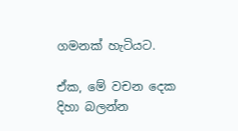ගමනක් හැටියට.

ඒක, මේ වචන දෙක දිහා බලන්න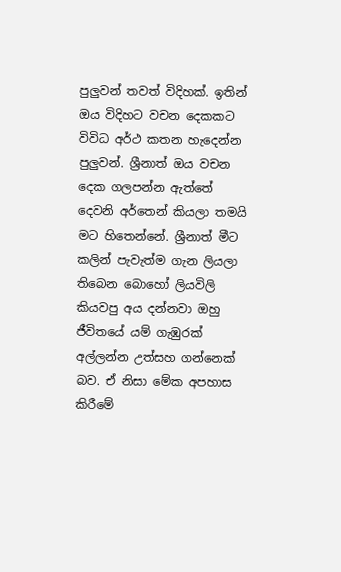පුලුවන් තවත් විදිහක්. ඉතින් ඔය විදිහට වචන දෙකකට විවිධ අර්ථ කතන හැදෙන්න පුලුවන්. ශ්‍රීනාත් ඔය වචන දෙක ගලපන්න ඇත්තේ දෙවනි අර්තෙන් කියලා තමයි මට හිතෙන්නේ. ශ්‍රීනාත් මීට කලින් පැවැත්ම ගැන ලියලා තිබෙන බොහෝ ලියවිලි කියවපු අය දන්නවා ඔහු ජීවිතයේ යම් ගැඹුරක් අල්ලන්න උත්සහ ගන්නෙක් බව. ඒ නිසා මේක අපහාස කිරීමේ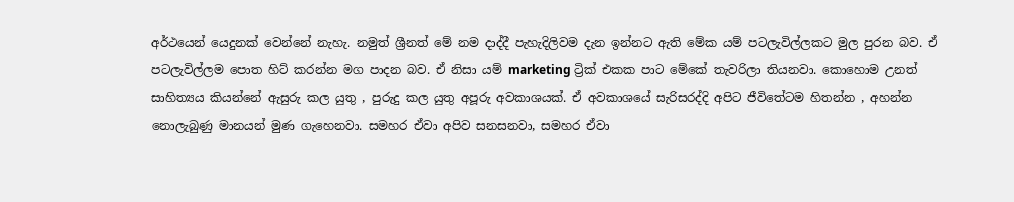අර්ථයෙන් යෙදුනක් වෙන්නේ නැහැ. නමුත් ශ්‍රීනත් මේ නම දාද්දී පැහැදිලිවම දැන ඉන්නට ඇති මේක යම් පටලැවිල්ලකට මුල පුරන බව. ඒ පටලැවිල්ලම පොත හිට් කරන්න මග පාදන බව. ඒ නිසා යම් marketing ට්‍රික් එකක පාට මේකේ තැවරිලා තියනවා. කොහොම උනත් සාහිත්‍යය කියන්නේ ඇසුරු කල යුතු , පුරුදු කල යුතු අපූරු අවකාශයක්. ඒ අවකාශයේ සැරිසරද්දි අපිට ජීවිතේටම හිතන්න , අහන්න නොලැබුණු මානයන් මුණ ගැහෙනවා. සමහර ඒවා අපිව සනසනවා, සමහර ඒවා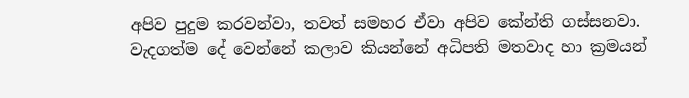අපිව පුදුම කරවන්වා, තවත් සමහර ඒවා අපිව කේන්ති ගස්සනවා. වැදගත්ම දේ වෙන්නේ කලාව කියන්නේ අධිපති මතවාද හා ක්‍රමයන්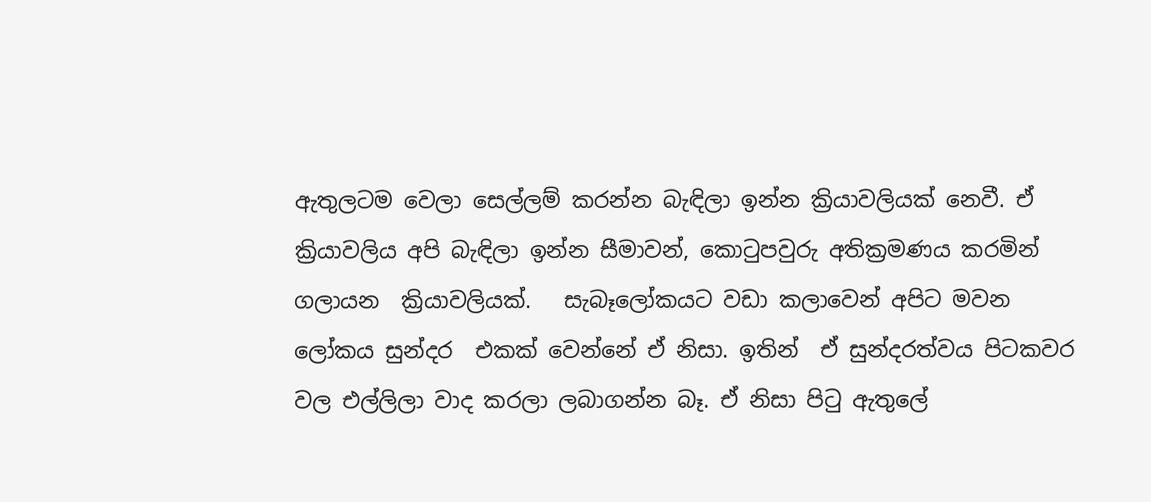ඇතුලටම වෙලා සෙල්ලම් කරන්න බැඳිලා ඉන්න ක්‍රියාවලියක් නෙවී. ඒ ක්‍රියාවලිය අපි බැඳිලා ඉන්න සීමාවන්, කොටුපවුරු අතික්‍රමණය කරමින් ගලායන  ක්‍රියාවලියක්.   සැබෑලෝකයට වඩා කලාවෙන් අපිට මවන ලෝකය සුන්දර  එකක් වෙන්නේ ඒ නිසා. ඉතින්  ඒ සුන්දරත්වය පිටකවර වල එල්ලිලා වාද කරලා ලබාගන්න බෑ. ඒ නිසා පිටු ඇතුලේ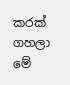කරක් ගහලා මේ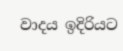වාදය ඉදිරියට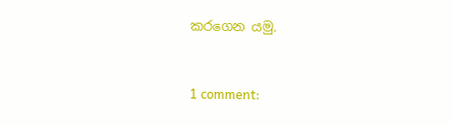කරගෙන යමු.



1 comment: